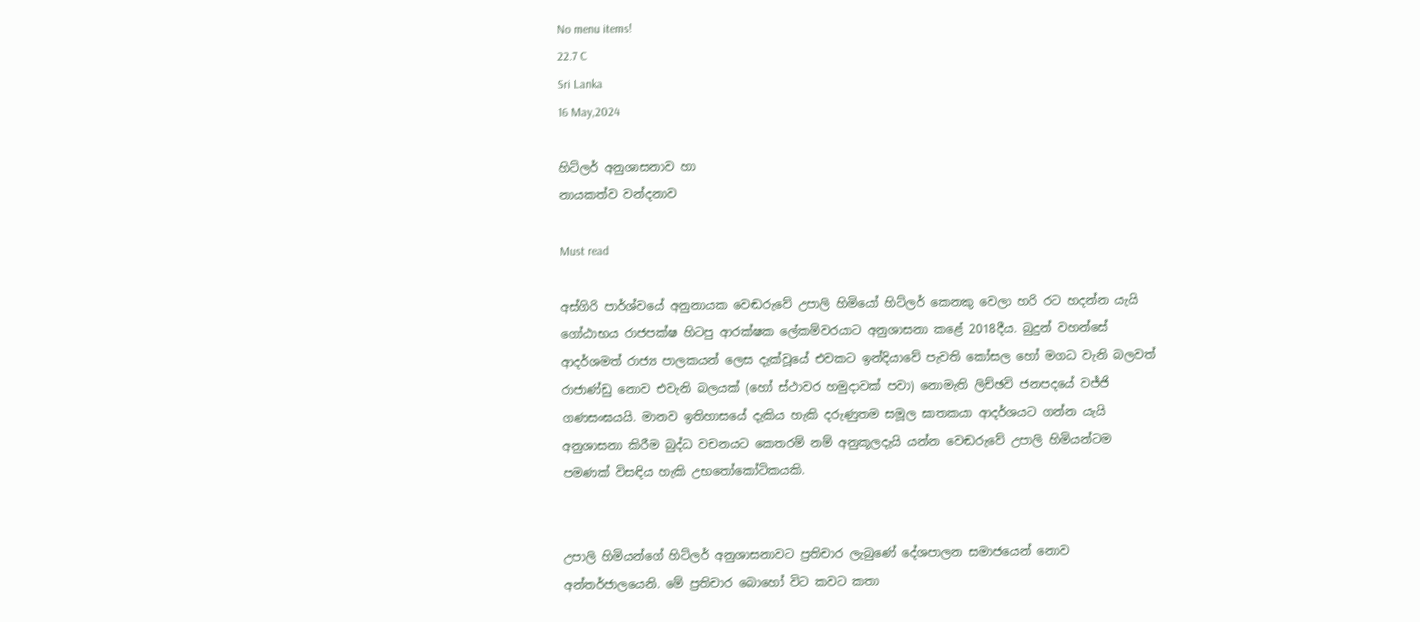No menu items!
22.7 C
Sri Lanka
16 May,2024

හිට්ලර් අනුශාසනාව හා
නායකත්ව වන්දනාව

Must read

අස්ගිරි පාර්ශ්වයේ අනුනායක වෙඬරුවේ උපාලි හිමියෝ හිට්ලර් කෙනකු වෙලා හරි රට හදන්න යැයි ගෝඨාභය රාජපක්ෂ හිටපු ආරක්ෂක ලේකම්වරයාට අනුශාසනා කළේ 2018දීය. බුදුන් වහන්සේ ආදර්ශමත් රාජ්‍ය පාලකයන් ලෙස දැක්වූයේ එවකට ඉන්දියාවේ පැවති කෝසල හෝ මගධ වැනි බලවත් රාජාණ්ඩු නොව එවැනි බලයක් (හෝ ස්ථාවර හමුදාවක් පවා) නොමැති ලිච්ඡවි ජනපදයේ වජ්ජි ගණසංඝයයි. මානව ඉතිහාසයේ දැකිය හැකි දරුණුතම සමූල ඝාතකයා ආදර්ශයට ගන්න යැයි අනුශාසනා කිරීම බුද්ධ වචනයට කෙතරම් නම් අනුකූලදැයි යන්න වෙඬරුවේ උපාලි හිමියන්ටම පමණක් විසඳිය හැකි උභතෝකෝටිකයකි.


උපාලි හිමියන්ගේ හිට්ලර් අනුශාසනාවට ප්‍රතිචාර ලැබුණේ දේශපාලන සමාජයෙන් නොව අන්තර්ජාලයෙනි. මේ ප්‍රතිචාර බොහෝ විට කවට කතා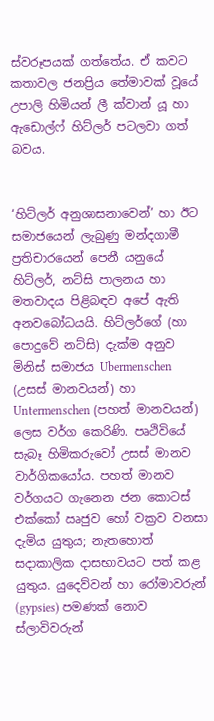ස්වරූපයක් ගත්තේය. ඒ කවට කතාවල ජනප්‍රිය තේමාවක් වූයේ උපාලි හිමියන් ලී ක්වාන් යූ හා ඇඩොල්ෆ් හිට්ලර් පටලවා ගත් බවය.


‘හිට්ලර් අනුශාසනාවෙන්’ හා ඊට සමාජයෙන් ලැබුණු මන්දගාමී ප්‍රතිචාරයෙන් පෙනී යනුයේ හිට්ලර්, නට්සි පාලනය හා මතවාදය පිළිබඳව අපේ ඇති අනවබෝධයයි. හිට්ලර්ගේ (හා පොදුවේ නට්සි) දැක්ම අනුව මිනිස් සමාජය Ubermenschen (උසස් මානවයන්) හා Untermenschen (පහත් මානවයන්) ලෙස වර්ග කෙරිණි. පෘථිවියේ සැබෑ හිමිකරුවෝ උසස් මානව වාර්ගිකයෝය. පහත් මානව වර්ගයට ගැනෙන ජන කොටස් එක්කෝ ඍජුව හෝ වක්‍රව වනසා දැමිය යුතුය; නැතහොත් සදාකාලික දාසභාවයට පත් කළ යුතුය. යුදෙව්වන් හා රෝමාවරුන් (gypsies) පමණක් නොව ස්ලාවිවරුන්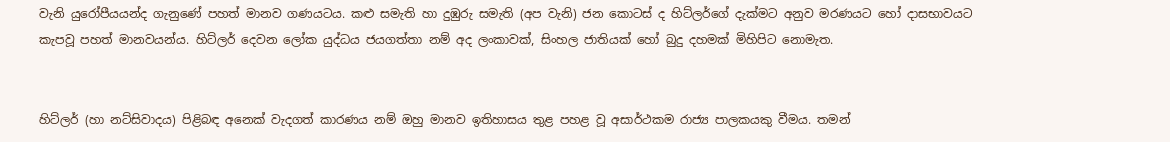වැනි යුරෝපීයයන්ද ගැනුණේ පහත් මානව ගණයටය. කළු සමැති හා දුඹුරු සමැති (අප වැනි) ජන කොටස් ද හිට්ලර්ගේ දැක්මට අනුව මරණයට හෝ දාසභාවයට කැපවූ පහත් මානවයන්ය. හිට්ලර් දෙවන ලෝක යුද්ධය ජයගත්තා නම් අද ලංකාවක්, සිංහල ජාතියක් හෝ බුදු දහමක් මිහිපිට නොමැත.


හිට්ලර් (හා නට්සිවාදය) පිළිබඳ අනෙක් වැදගත් කාරණය නම් ඔහු මානව ඉතිහාසය තුළ පහළ වූ අසාර්ථකම රාජ්‍ය පාලකයකු වීමය. තමන්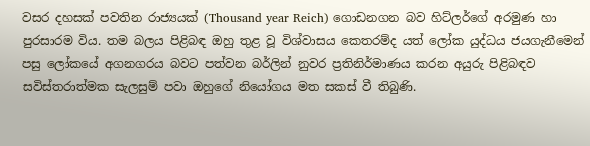වසර දහසක් පවතින රාජ්‍යයක් (Thousand year Reich) ගොඩනගන බව හිට්ලර්ගේ අරමුණ හා පුරසාරම විය. තම බලය පිළිබඳ ඔහු තුළ වූ විශ්වාසය කෙතරම්ද යත් ලෝක යුද්ධය ජයගැනීමෙන් පසු ලෝකයේ අගනගරය බවට පත්වන බර්ලින් නුවර ප්‍රතිනිර්මාණය කරන අයුරු පිළිබඳව සවිස්තරාත්මක සැලසුම් පවා ඔහුගේ නියෝගය මත සකස් වී තිබුණි.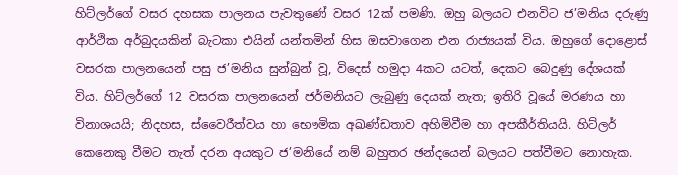හිට්ලර්ගේ වසර දහසක පාලනය පැවතුණේ වසර 12ක් පමණි. ඔහු බලයට එනවිට ජ’මනිය දරුණු ආර්ථික අර්බුදයකින් බැටකා එයින් යන්තමින් හිස ඔසවාගෙන එන රාජ්‍යයක් විය. ඔහුගේ දොළොස් වසරක පාලනයෙන් පසු ජ’මනිය සුන්බුන් වූ, විදෙස් හමුදා 4කට යටත්, දෙකට බෙදුණු දේශයක් විය. හිට්ලර්ගේ 12 වසරක පාලනයෙන් ජර්මනියට ලැබුණු දෙයක් නැත; ඉතිරි වූයේ මරණය හා විනාශයයි; නිදහස, ස්වෛරීත්වය හා භෞමික අඛණ්ඩතාව අහිමිවීම හා අපකීර්තියයි. හිට්ලර් කෙනෙකු වීමට තැත් දරන අයකුට ජ’මනියේ නම් බහුතර ඡන්දයෙන් බලයට පත්වීමට නොහැක.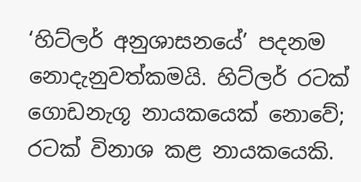‘හිට්ලර් අනුශාසනයේ’ පදනම නොදැනුවත්කමයි. හිට්ලර් රටක් ගොඩනැගූ නායකයෙක් නොවේ; රටක් විනාශ කළ නායකයෙකි.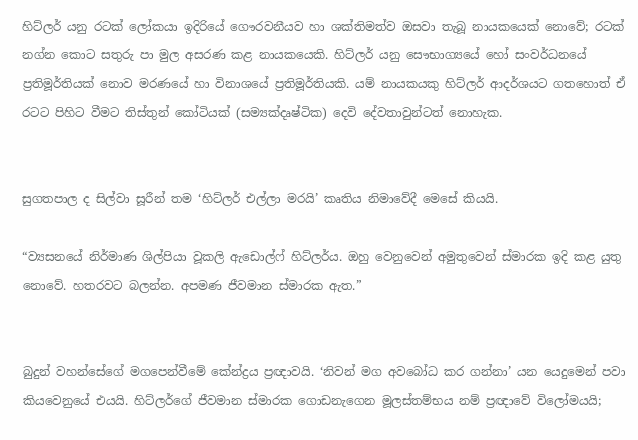හිට්ලර් යනු රටක් ලෝකයා ඉදිරියේ ගෞරවනීයව හා ශක්තිමත්ව ඔසවා තැබූ නායකයෙක් නොවේ; රටක් නග්න කොට සතුරු පා මුල අසරණ කළ නායකයෙකි. හිට්ලර් යනු සෞභාග්‍යයේ හෝ සංවර්ධනයේ ප්‍රතිමූර්තියක් නොව මරණයේ හා විනාශයේ ප්‍රතිමූර්තියකි. යම් නායකයකු හිට්ලර් ආදර්ශයට ගතහොත් ඒ රටට පිහිට වීමට තිස්තුන් කෝටියක් (සම්‍යක්දෘෂ්ටික) දෙවි දේවතාවුන්ටත් නොහැක.


සුගතපාල ද සිල්වා සූරීන් තම ‘හිට්ලර් එල්ලා මරයි’ කෘතිය නිමාවේදී මෙසේ කියයි.

“ව්‍යසනයේ නිර්මාණ ශිල්පියා වූකලි ඇඩොල්ෆ් හිට්ලර්ය. ඔහු වෙනුවෙන් අමුතුවෙන් ස්මාරක ඉදි කළ යුතු නොවේ. හතරවට බලන්න. අපමණ ජීවමාන ස්මාරක ඇත.”


බුදුන් වහන්සේගේ මගපෙන්වීමේ කේන්ද්‍රය ප්‍රඥාවයි. ‘නිවන් මග අවබෝධ කර ගන්නා’ යන යෙදුමෙන් පවා කියවෙනුයේ එයයි. හිට්ලර්ගේ ජීවමාන ස්මාරක ගොඩනැගෙන මූලස්තම්භය නම් ප්‍රඥාවේ විලෝමයයි;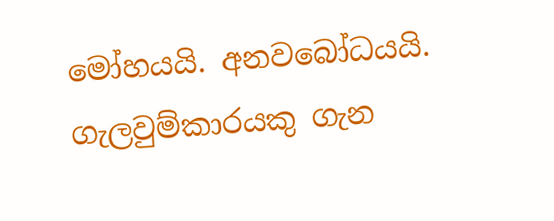මෝහයයි. අනවබෝධයයි. ගැලවුම්කාරයකු ගැන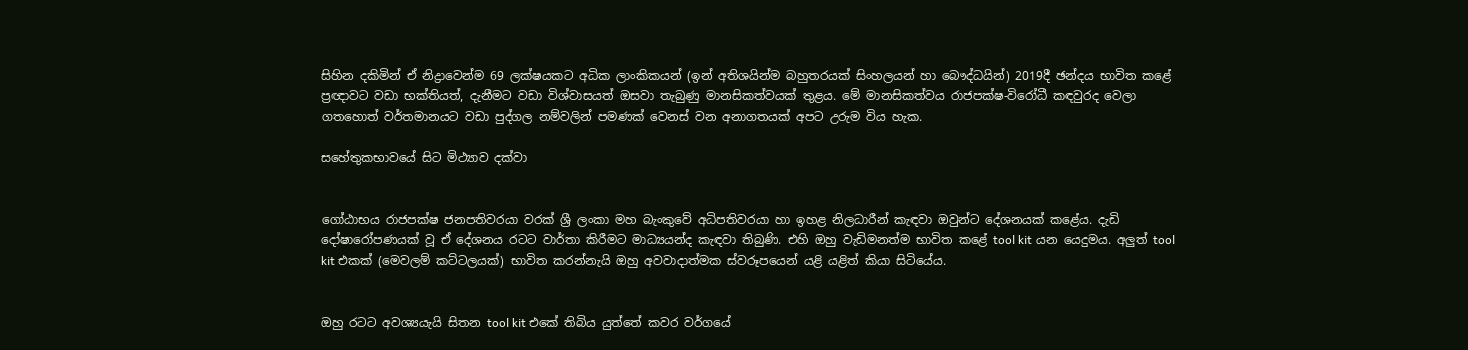සිහින දකිමින් ඒ නිද්‍රාවෙන්ම 69 ලක්ෂයකට අධික ලාංකිකයන් (ඉන් අතිශයින්ම බහුතරයක් සිංහලයන් හා බෞද්ධයින්) 2019දී ඡන්දය භාවිත කළේ ප්‍රඥාවට වඩා භක්තියත්, දැනීමට වඩා විශ්වාසයත් ඔසවා තැබුණු මානසිකත්වයක් තුළය. මේ මානසිකත්වය රාජපක්ෂ-විරෝධී කඳවුරද වෙලා ගතහොත් වර්තමානයට වඩා පුද්ගල නම්වලින් පමණක් වෙනස් වන අනාගතයක් අපට උරුම විය හැක.

සහේතුකභාවයේ සිට මිථ්‍යාව දක්වා


ගෝඨාභය රාජපක්ෂ ජනපතිවරයා වරක් ශ්‍රී ලංකා මහ බැංකුවේ අධිපතිවරයා හා ඉහළ නිලධාරීන් කැඳවා ඔවුන්ට දේශනයක් කළේය. දැඩි දෝෂාරෝපණයක් වූ ඒ දේශනය රටට වාර්තා කිරීමට මාධ්‍යයන්ද කැඳවා තිබුණි. එහි ඔහු වැඩිමනත්ම භාවිත කළේ tool kit යන යෙදුමය. අලුත් tool kit එකක් (මෙවලම් කට්ටලයක්) භාවිත කරන්නැයි ඔහු අවවාදාත්මක ස්වරූපයෙන් යළි යළිත් කියා සිටියේය.


ඔහු රටට අවශ්‍යයැයි සිතන tool kit එකේ තිබිය යුත්තේ කවර වර්ගයේ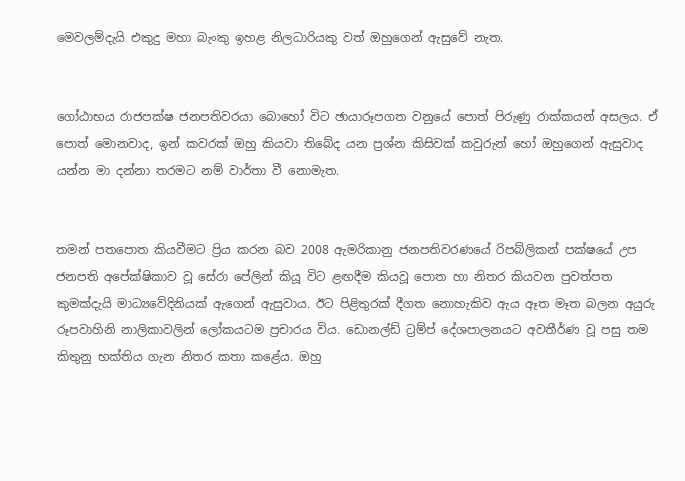මෙවලම්දැයි එකුදු මහා බැංකු ඉහළ නිලධාරියකු වත් ඔහුගෙන් ඇසුවේ නැත.


ගෝඨාභය රාජපක්ෂ ජනපතිවරයා බොහෝ විට ඡායාරූපගත වනුයේ පොත් පිරුණු රාක්කයන් අසලය. ඒ පොත් මොනවාද, ඉන් කවරක් ඔහු කියවා තිබේද යන ප්‍රශ්න කිසිවක් කවුරුන් හෝ ඔහුගෙන් ඇසුවාද යන්න මා දන්නා තරමට නම් වාර්තා වී නොමැත.


තමන් පතපොත කියවීමට ප්‍රිය කරන බව 2008 ඇමරිකානු ජනපතිවරණයේ රිපබ්ලිකන් පක්ෂයේ උප ජනපති අපේක්ෂිකාව වූ සේරා පේලින් කියූ විට ළඟදීම කියවූ පොත හා නිතර කියවන පුවත්පත කුමක්දැයි මාධ්‍යවේදිනියක් ඇගෙන් ඇසුවාය. ඊට පිළිතුරක් දීගත නොහැකිව ඇය ඈත මෑත බලන අයුරු රූපවාහිනි නාලිකාවලින් ලෝකයටම ප්‍රචාරය විය. ඩොනල්ඩ් ට්‍රම්ප් දේශපාලනයට අවතීර්ණ වූ පසු තම කිතුනු භක්තිය ගැන නිතර කතා කළේය. ඔහු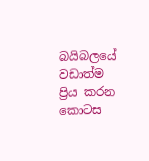බයිබලයේ වඩාත්ම ප්‍රිය කරන කොටස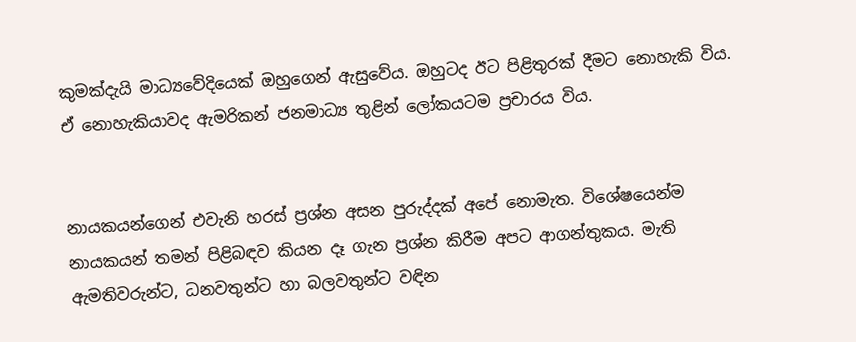කුමක්දැයි මාධ්‍යවේදියෙක් ඔහුගෙන් ඇසුවේය. ඔහුටද ඊට පිළිතුරක් දීමට නොහැකි විය. ඒ නොහැකියාවද ඇමරිකන් ජනමාධ්‍ය තුළින් ලෝකයටම ප්‍රචාරය විය.


නායකයන්ගෙන් එවැනි හරස් ප්‍රශ්න අසන පුරුද්දක් අපේ නොමැත. විශේෂයෙන්ම නායකයන් තමන් පිළිබඳව කියන දෑ ගැන ප්‍රශ්න කිරීම අපට ආගන්තුකය. මැති ඇමතිවරුන්ට, ධනවතුන්ට හා බලවතුන්ට වඳින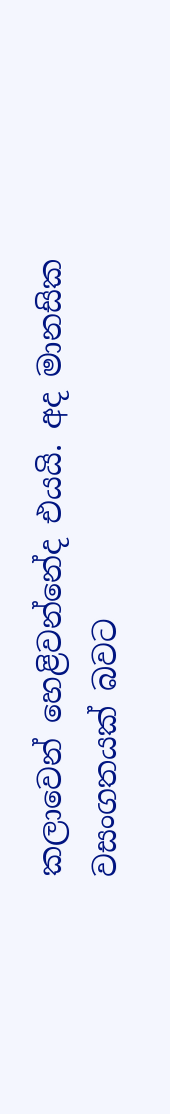කලාවෙන් හෙළිවන්නේද එයයි. අද මානසික වසංගතයක් බවට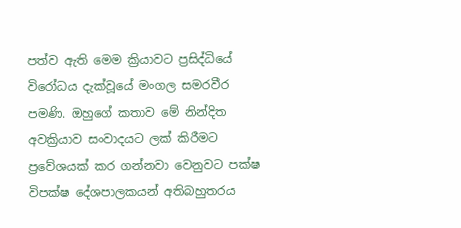පත්ව ඇති මෙම ක්‍රියාවට ප්‍රසිද්ධියේ විරෝධය දැක්වූයේ මංගල සමරවීර පමණි. ඔහුගේ කතාව මේ නින්දිත අවක්‍රියාව සංවාදයට ලක් කිරීමට ප්‍රවේශයක් කර ගන්නවා වෙනුවට පක්ෂ විපක්ෂ දේශපාලකයන් අතිබහුතරය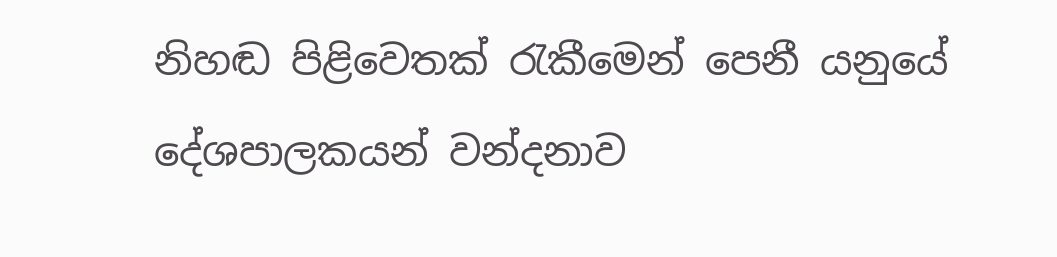නිහඬ පිළිවෙතක් රැකීමෙන් පෙනී යනුයේ දේශපාලකයන් වන්දනාව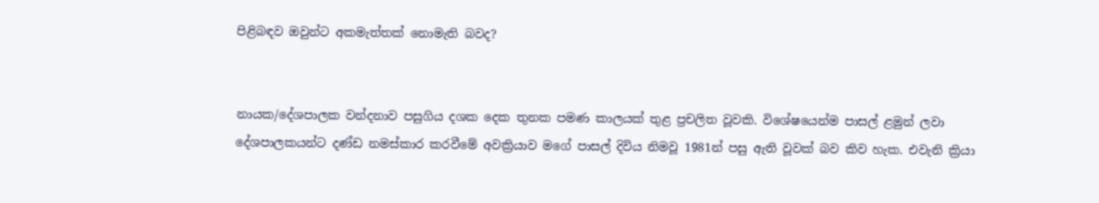පිළිබඳව ඔවුන්ට අකමැත්තක් නොමැති බවද?


නායක/දේශපාලක වන්දනාව පසුගිය දශක දෙක තුනක පමණ කාලයක් තුළ ප්‍රචලිත වූවකි. විශේෂයෙන්ම පාසල් ළමුන් ලවා දේශපාලකයන්ට දණ්ඩ නමස්කාර කරවීමේ අවක්‍රියාව මගේ පාසල් දිවිය නිමවූ 1981න් පසු ඇති වූවක් බව කිව හැක. එවැනි ක්‍රියා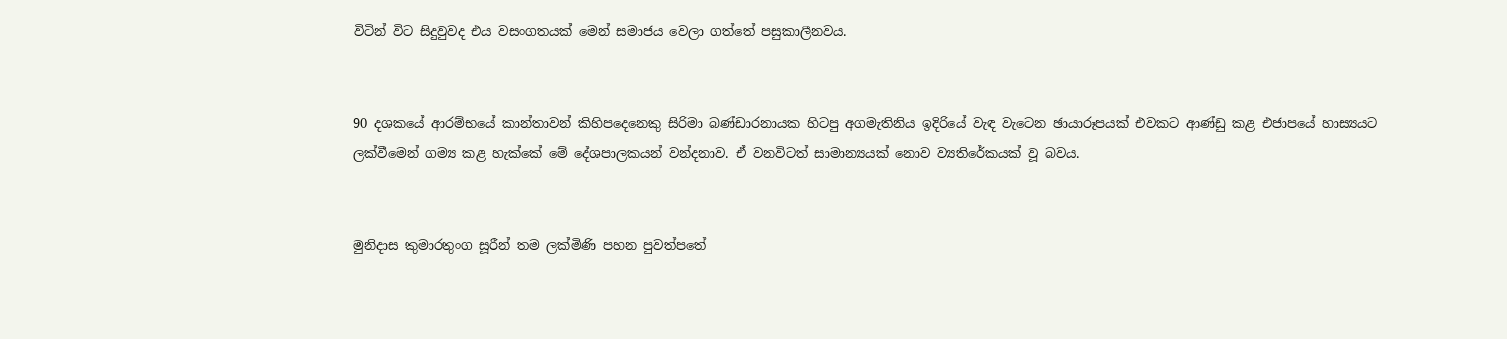විටින් විට සිදුවුවද එය වසංගතයක් මෙන් සමාජය වෙලා ගත්තේ පසුකාලීනවය.


90 දශකයේ ආරම්භයේ කාන්තාවන් කිහිපදෙනෙකු සිරිමා බණ්ඩාරනායක හිටපු අගමැතිනිය ඉදිරියේ වැඳ වැටෙන ඡායාරූපයක් එවකට ආණ්ඩු කළ එජාපයේ හාස්‍යයට ලක්වීමෙන් ගම්‍ය කළ හැක්කේ මේ දේශපාලකයන් වන්දනාව. ඒ වනවිටත් සාමාන්‍යයක් නොව ව්‍යතිරේකයක් වූ බවය.


මුනිදාස කුමාරතුංග සූරීන් තම ලක්මිණි පහන පුවත්පතේ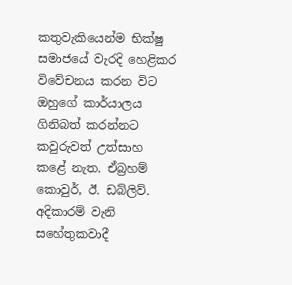කතුවැකියෙන්ම භික්ෂු සමාජයේ වැරදි හෙළිකර විවේචනය කරන විට ඔහුගේ කාර්යාලය ගිනිබත් කරන්නට කවුරුවත් උත්සාහ කළේ නැත. ඒබ්‍රහම් කොවුර්, ඊ. ඩබ්ලිව්. අදිකාරම් වැනි සහේතුකවාදී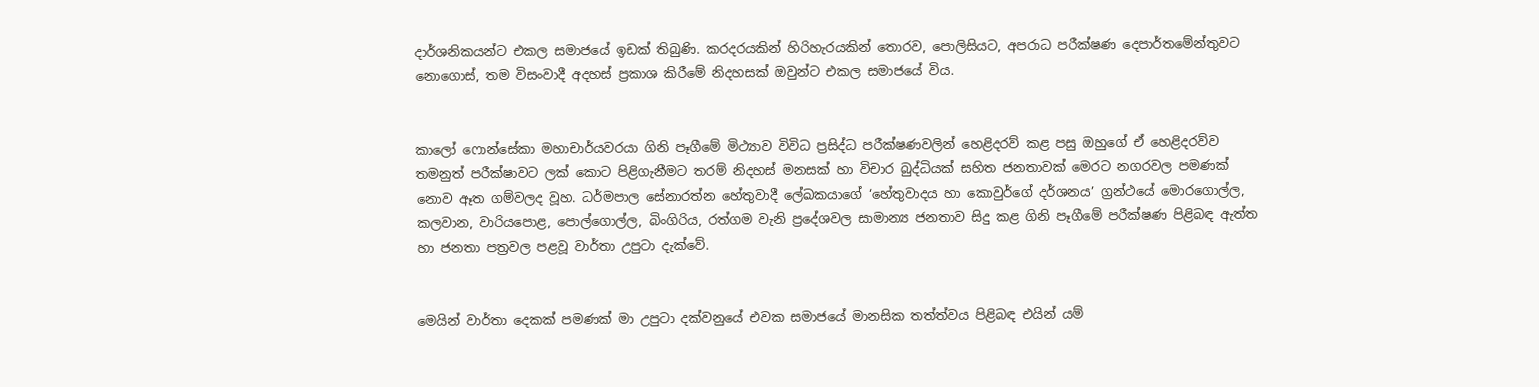දාර්ශනිකයන්ට එකල සමාජයේ ඉඩක් තිබුණි. කරදරයකින් හිරිහැරයකින් තොරව, පොලිසියට, අපරාධ පරීක්ෂණ දෙපාර්තමේන්තුවට නොගොස්, තම විසංවාදී අදහස් ප්‍රකාශ කිරීමේ නිදහසක් ඔවුන්ට එකල සමාජයේ විය.


කාලෝ ෆොන්සේකා මහාචාර්යවරයා ගිනි පෑගීමේ මිථ්‍යාව විවිධ ප්‍රසිද්ධ පරීක්ෂණවලින් හෙළිදරව් කළ පසු ඔහුගේ ඒ හෙළිදරව්ව තමනුත් පරීක්ෂාවට ලක් කොට පිළිගැනීමට තරම් නිදහස් මනසක් හා විචාර බුද්ධියක් සහිත ජනතාවක් මෙරට නගරවල පමණක් නොව ඈත ගම්වලද වූහ. ධර්මපාල සේනාරත්න හේතුවාදී ලේඛකයාගේ ‘හේතුවාදය හා කොවුර්ගේ දර්ශනය’ ග්‍රන්ථයේ මොරගොල්ල, කලවාන, වාරියපොළ, පොල්ගොල්ල, බිංගිරිය, රත්ගම වැනි ප්‍රදේශවල සාමාන්‍ය ජනතාව සිදු කළ ගිනි පෑගීමේ පරීක්ෂණ පිළිබඳ ඇත්ත හා ජනතා පත්‍රවල පළවූ වාර්තා උපුටා දැක්වේ.


මෙයින් වාර්තා දෙකක් පමණක් මා උපුටා දක්වනුයේ එවක සමාජයේ මානසික තත්ත්වය පිළිබඳ එයින් යම්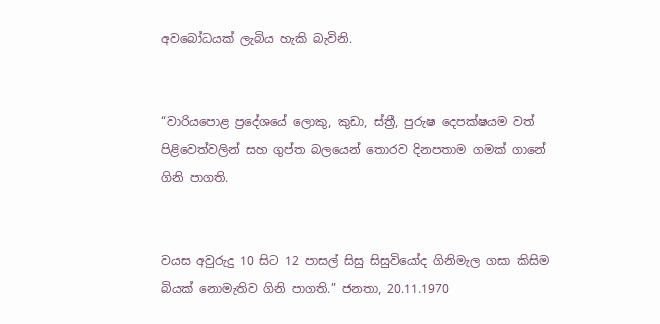අවබෝධයක් ලැබිය හැකි බැවිනි.


“වාරියපොළ ප්‍රදේශයේ ලොකු, කුඩා, ස්ත්‍රී, පුරුෂ දෙපක්ෂයම වත් පිළිවෙත්වලින් සහ ගුප්ත බලයෙන් තොරව දිනපතාම ගමක් ගානේ ගිනි පාගති.


වයස අවුරුදු 10 සිට 12 පාසල් සිසු සිසුවියෝද ගිනිමැල ගසා කිසිම බියක් නොමැතිව ගිනි පාගති.” ජනතා, 20.11.1970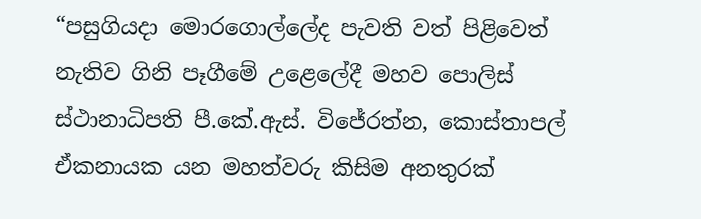“පසුගියදා මොරගොල්ලේද පැවති වත් පිළිවෙත් නැතිව ගිනි පෑගීමේ උළෙලේදී මහව පොලිස් ස්ථානාධිපති පී.කේ.ඇස්. විජේරත්න, කොස්තාපල් ඒකනායක යන මහත්වරු කිසිම අනතුරක්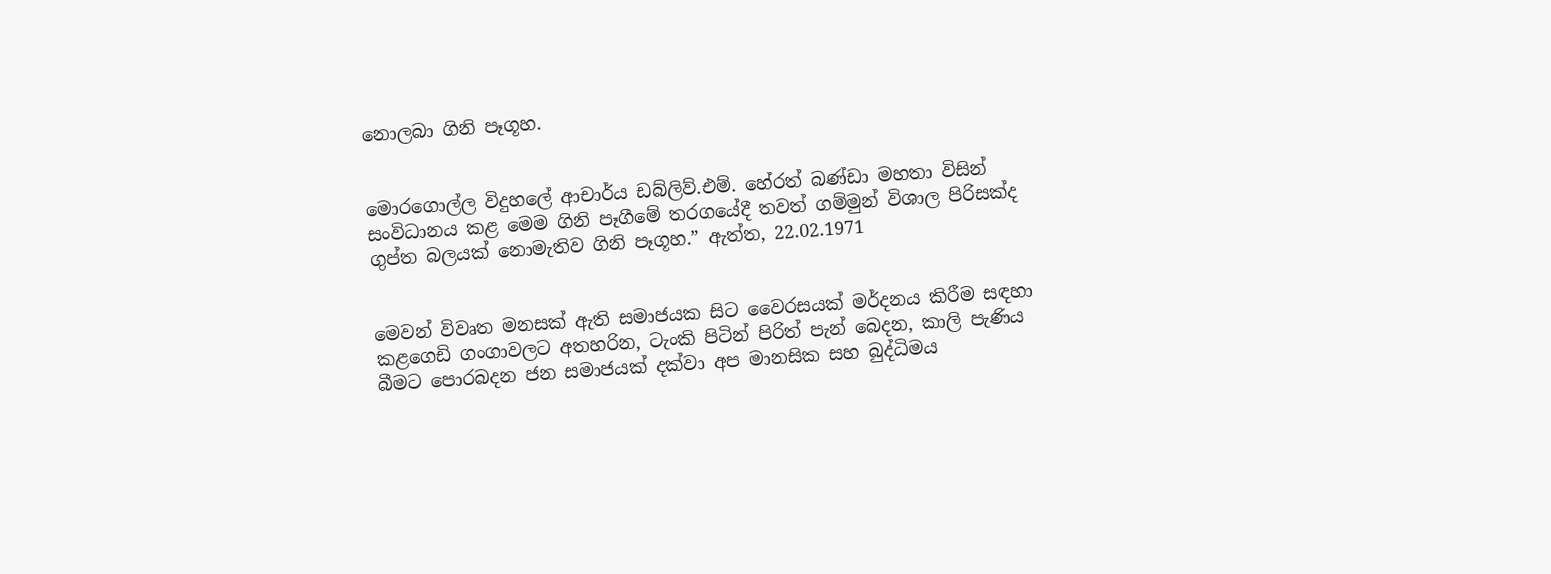නොලබා ගිනි පෑගූහ.


මොරගොල්ල විදුහලේ ආචාර්ය ඩබ්ලිව්.එම්. හේරත් බණ්ඩා මහතා විසින් සංවිධානය කළ මෙම ගිනි පෑගීමේ තරගයේදී තවත් ගම්මුන් විශාල පිරිසක්ද ගුප්ත බලයක් නොමැතිව ගිනි පෑගූහ.” ඇත්ත, 22.02.1971


මෙවන් විවෘත මනසක් ඇති සමාජයක සිට වෛරසයක් මර්දනය කිරීම සඳහා කළගෙඩි ගංගාවලට අතහරින, ටැංකි පිටින් පිරිත් පැන් බෙදන, කාලි පැණිය බීමට පොරබදන ජන සමාජයක් දක්වා අප මානසික සහ බුද්ධිමය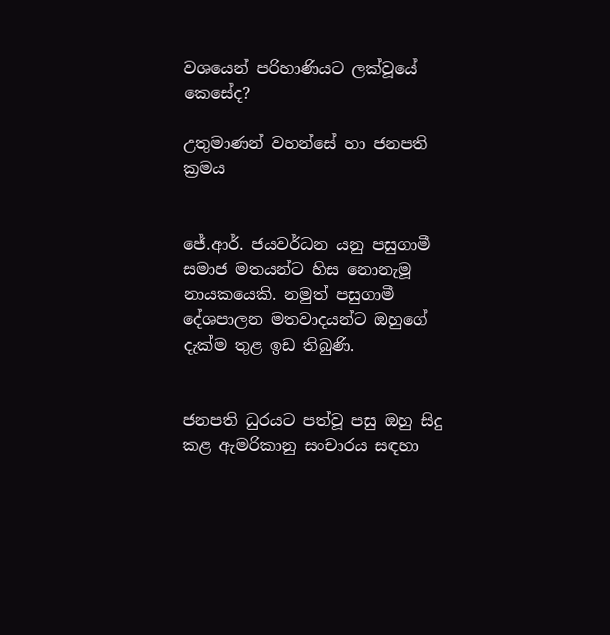වශයෙන් පරිහාණියට ලක්වූයේ කෙසේද?

උතුමාණන් වහන්සේ හා ජනපති ක්‍රමය


ජේ.ආර්. ජයවර්ධන යනු පසුගාමී සමාජ මතයන්ට හිස නොනැමූ නායකයෙකි. නමුත් පසුගාමී දේශපාලන මතවාදයන්ට ඔහුගේ දැක්ම තුළ ඉඩ තිබුණි.


ජනපති ධුරයට පත්වූ පසු ඔහු සිදු කළ ඇමරිකානු සංචාරය සඳහා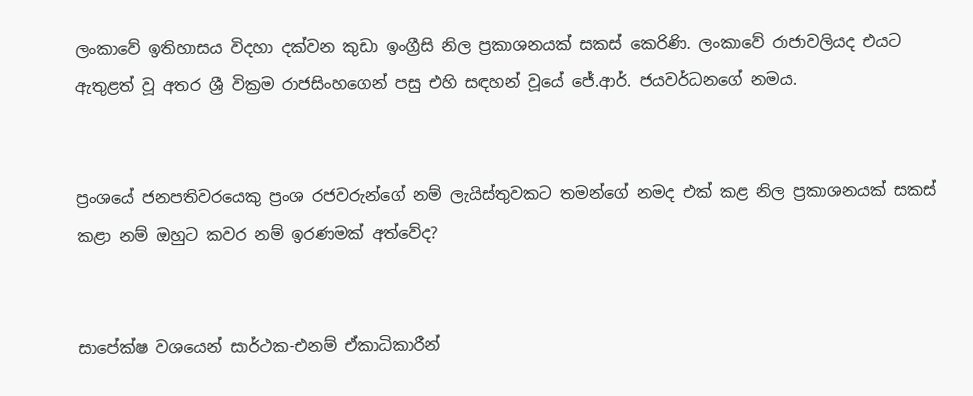ලංකාවේ ඉතිහාසය විදහා දක්වන කුඩා ඉංග්‍රීසි නිල ප්‍රකාශනයක් සකස් කෙරිණි. ලංකාවේ රාජාවලියද එයට ඇතුළත් වූ අතර ශ්‍රී වික්‍රම රාජසිංහගෙන් පසු එහි සඳහන් වූයේ ජේ.ආර්. ජයවර්ධනගේ නමය.


ප්‍රංශයේ ජනපතිවරයෙකු ප්‍රංශ රජවරුන්ගේ නම් ලැයිස්තුවකට තමන්ගේ නමද එක් කළ නිල ප්‍රකාශනයක් සකස් කළා නම් ඔහුට කවර නම් ඉරණමක් අත්වේද?


සාපේක්ෂ වශයෙන් සාර්ථක-එනම් ඒකාධිකාරීන්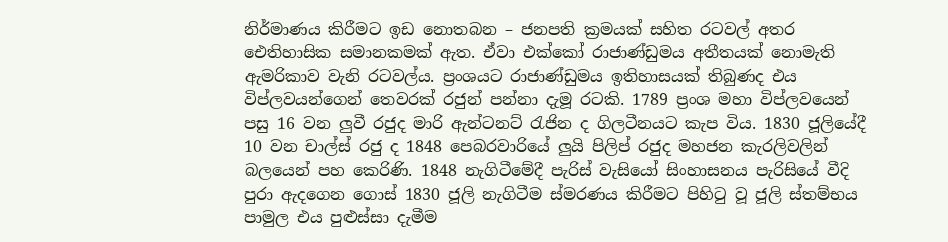නිර්මාණය කිරීමට ඉඩ නොතබන – ජනපති ක්‍රමයක් සහිත රටවල් අතර ඓතිහාසික සමානකමක් ඇත. ඒවා එක්කෝ රාජාණ්ඩුමය අතීතයක් නොමැති ඇමරිකාව වැනි රටවල්ය. ප්‍රංශයට රාජාණ්ඩුමය ඉතිහාසයක් තිබුණද එය විප්ලවයන්ගෙන් තෙවරක් රජුන් පන්නා දැමූ රටකි. 1789 ප්‍රංශ මහා විප්ලවයෙන් පසු 16 වන ලුවී රජුද මාරි ඇන්ටනට් රැජින ද ගිලටීනයට කැප විය. 1830 ජූලියේදී 10 වන චාල්ස් රජු ද 1848 පෙබරවාරියේ ලුයි පිලිප් රජුද මහජන කැරලිවලින් බලයෙන් පහ කෙරිණි. 1848 නැගිටීමේදී පැරිස් වැසියෝ සිංහාසනය පැරිසියේ වීදි පුරා ඇදගෙන ගොස් 1830 ජූලි නැගිටීම ස්මරණය කිරීමට පිහිටු වූ ජූලි ස්තම්භය පාමුල එය පුළුස්සා දැමීම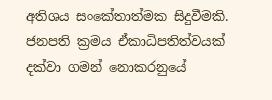අතිශය සංකේතාත්මක සිදුවීමකි. ජනපති ක්‍රමය ඒකාධිපතිත්වයක් දක්වා ගමන් නොකරනුයේ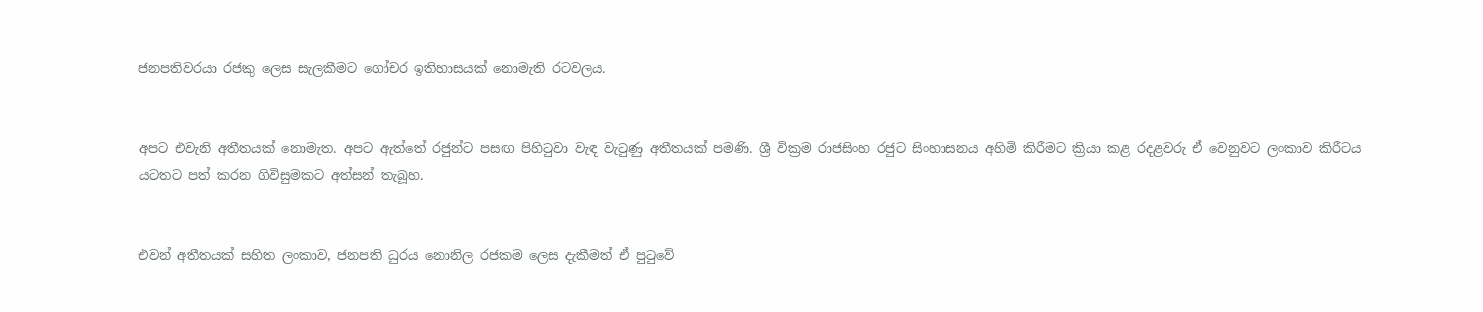ජනපතිවරයා රජකු ලෙස සැලකීමට ගෝචර ඉතිහාසයක් නොමැති රටවලය.


අපට එවැනි අතීතයක් නොමැත. අපට ඇත්තේ රජුන්ට පසඟ පිහිටුවා වැඳ වැටුණු අතීතයක් පමණි. ශ්‍රී වික්‍රම රාජසිංහ රජුට සිංහාසනය අහිමි කිරීමට ක්‍රියා කළ රදළවරු ඒ වෙනුවට ලංකාව කිරීටය යටතට පත් කරන ගිවිසුමකට අත්සන් තැබූහ.


එවන් අතීතයක් සහිත ලංකාව, ජනපති ධුරය නොනිල රජකම ලෙස දැකීමත් ඒ පුටුවේ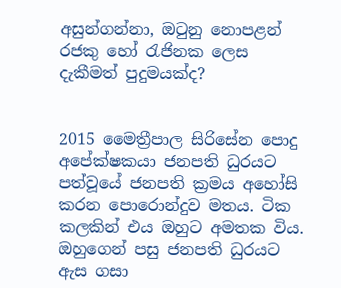අසුන්ගන්නා, ඔටුනු නොපළන් රජකු හෝ රැජිනක ලෙස දැකීමත් පුදුමයක්ද?


2015 මෛත්‍රීපාල සිරිසේන පොදු අපේක්ෂකයා ජනපති ධුරයට පත්වූයේ ජනපති ක්‍රමය අහෝසි කරන පොරොන්දුව මතය. ටික කලකින් එය ඔහුට අමතක විය. ඔහුගෙන් පසු ජනපති ධුරයට ඇස ගසා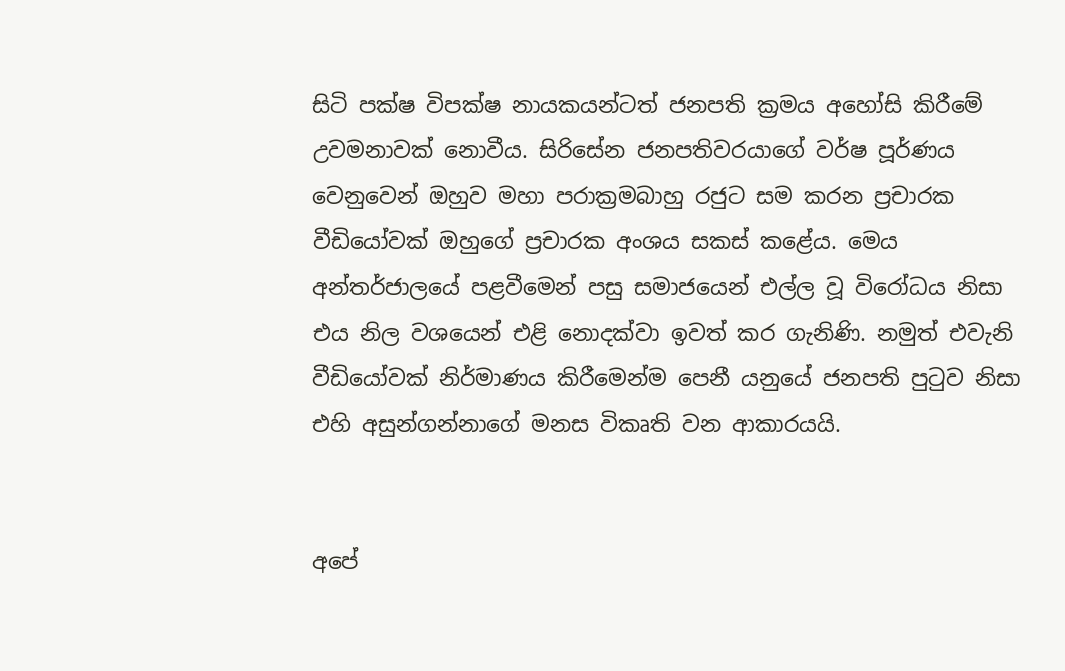සිටි පක්ෂ විපක්ෂ නායකයන්ටත් ජනපති ක්‍රමය අහෝසි කිරීමේ උවමනාවක් නොවීය. සිරිසේන ජනපතිවරයාගේ වර්ෂ පූර්ණය වෙනුවෙන් ඔහුව මහා පරාක්‍රමබාහු රජුට සම කරන ප්‍රචාරක වීඩියෝවක් ඔහුගේ ප්‍රචාරක අංශය සකස් කළේය. මෙය අන්තර්ජාලයේ පළවීමෙන් පසු සමාජයෙන් එල්ල වූ විරෝධය නිසා එය නිල වශයෙන් එළි නොදක්වා ඉවත් කර ගැනිණි. නමුත් එවැනි වීඩියෝවක් නිර්මාණය කිරීමෙන්ම පෙනී යනුයේ ජනපති පුටුව නිසා එහි අසුන්ගන්නාගේ මනස විකෘති වන ආකාරයයි.


අපේ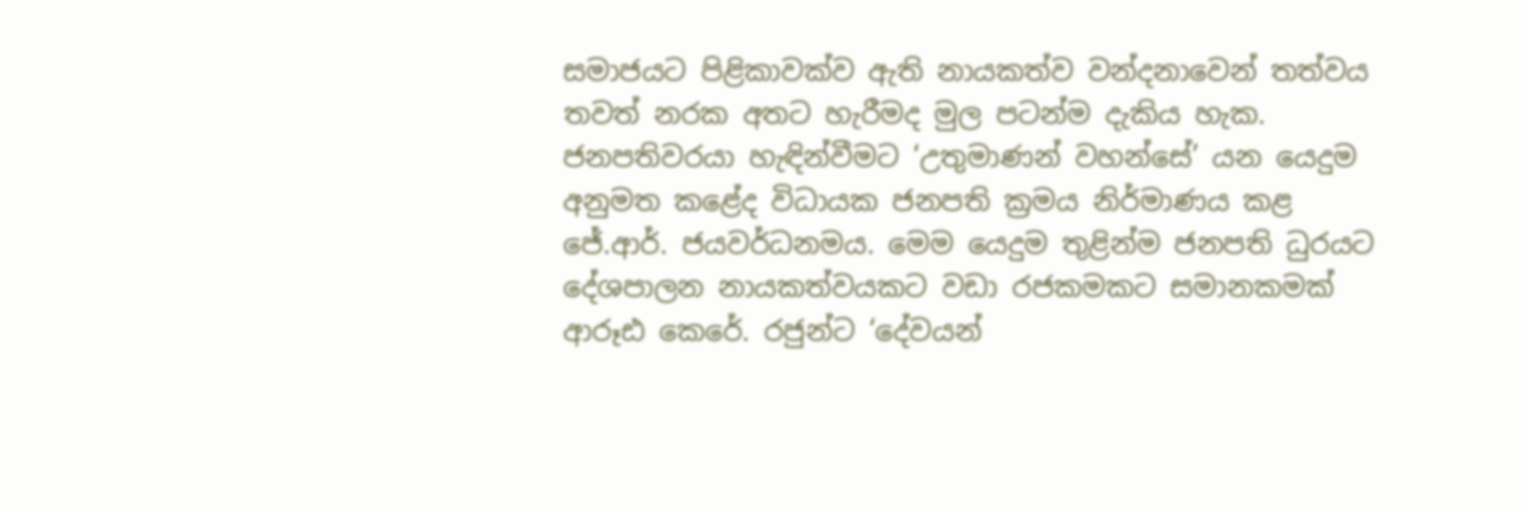සමාජයට පිළිකාවක්ව ඇති නායකත්ව වන්දනාවෙන් තත්වය තවත් නරක අතට හැරීමද මුල පටන්ම දැකිය හැක. ජනපතිවරයා හැඳින්වීමට ‘උතුමාණන් වහන්සේ’ යන යෙදුම අනුමත කළේද විධායක ජනපති ක්‍රමය නිර්මාණය කළ ජේ.ආර්. ජයවර්ධනමය. මෙම යෙදුම තුළින්ම ජනපති ධුරයට දේශපාලන නායකත්වයකට වඩා රජකමකට සමානකමක් ආරූඪ කෙරේ. රජුන්ට ‘දේවයන්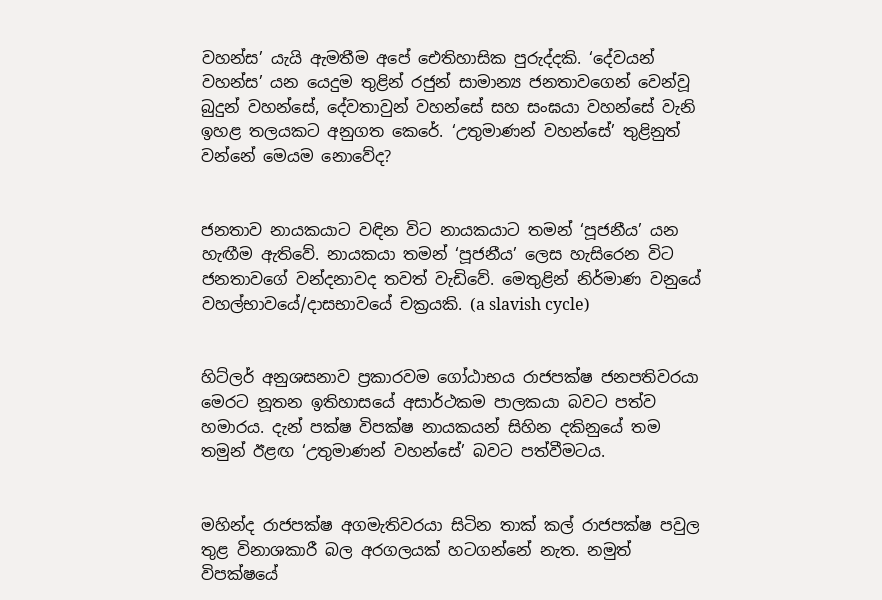වහන්ස’ යැයි ඇමතීම අපේ ඓතිහාසික පුරුද්දකි. ‘දේවයන් වහන්ස’ යන යෙදුම තුළින් රජුන් සාමාන්‍ය ජනතාවගෙන් වෙන්වූ බුදුන් වහන්සේ, දේවතාවුන් වහන්සේ සහ සංඝයා වහන්සේ වැනි ඉහළ තලයකට අනුගත කෙරේ. ‘උතුමාණන් වහන්සේ’ තුළිනුත් වන්නේ මෙයම නොවේද?


ජනතාව නායකයාට වඳින විට නායකයාට තමන් ‘පූජනීය’ යන හැඟීම ඇතිවේ. නායකයා තමන් ‘පූජනීය’ ලෙස හැසිරෙන විට ජනතාවගේ වන්දනාවද තවත් වැඩිවේ. මෙතුළින් නිර්මාණ වනුයේ වහල්භාවයේ/දාසභාවයේ චක්‍රයකි. (a slavish cycle)


හිට්ලර් අනුශසනාව ප්‍රකාරවම ගෝඨාභය රාජපක්ෂ ජනපතිවරයා මෙරට නූතන ඉතිහාසයේ අසාර්ථකම පාලකයා බවට පත්ව හමාරය. දැන් පක්ෂ විපක්ෂ නායකයන් සිහින දකිනුයේ තම තමුන් ඊළඟ ‘උතුමාණන් වහන්සේ’ බවට පත්වීමටය.


මහින්ද රාජපක්ෂ අගමැතිවරයා සිටින තාක් කල් රාජපක්ෂ පවුල තුළ විනාශකාරී බල අරගලයක් හටගන්නේ නැත. නමුත් විපක්ෂයේ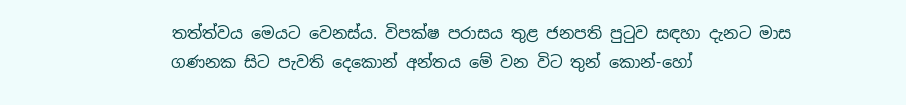තත්ත්වය මෙයට වෙනස්ය. විපක්ෂ පරාසය තුළ ජනපති පුටුව සඳහා දැනට මාස ගණනක සිට පැවති දෙකොන් අන්තය මේ වන විට තුන් කොන්-හෝ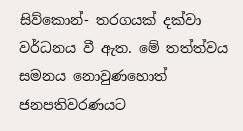සිව්කොන්- තරගයක් දක්වා වර්ධනය වී ඇත. මේ තත්ත්වය සමනය නොවුණහොත් ජනපතිවරණයට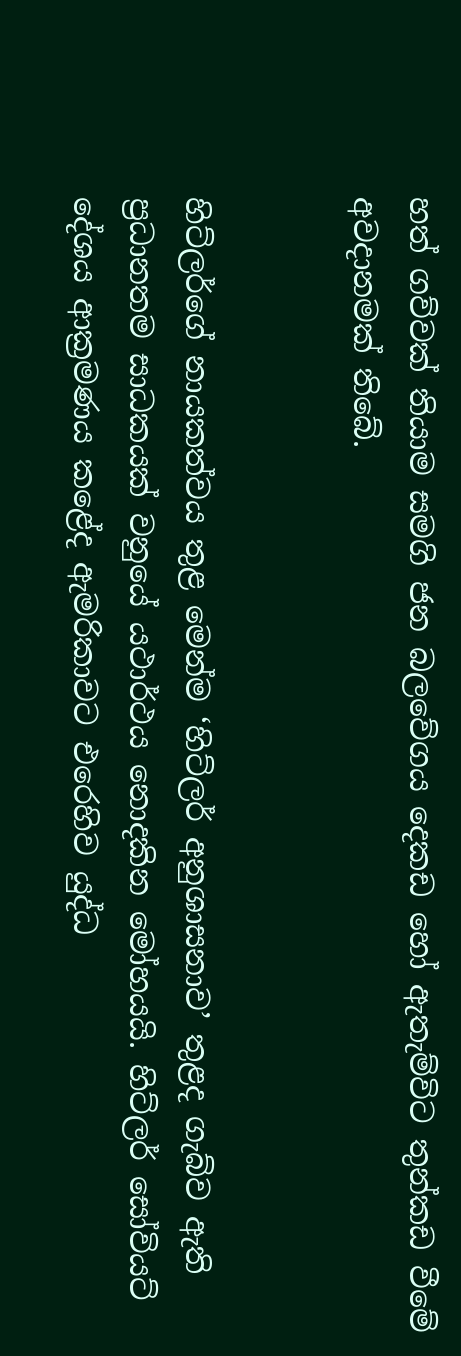හත් ගව්වක් තියාම සමගි ජන බලවේගය දෙකඩ හෝ ඇතැම්විට තුන්කඩ වීමේ අවදානමක් තිබේ.


හිට්ලර්ගේ නායකත්වය තුළ මෙන්ම ‘හිට්ලර් අනුශාසනාව’ තුළද ගැබ්ව ඇති ප්‍රධානතම සාධකයක් වනුයේ යථාර්ථය නොදකින මෝහයයි. හිට්ලර් සෝවියට් දේශය ආක්‍රමණය කළේද ඇමරිකාවට එරෙහිව යුද්ධ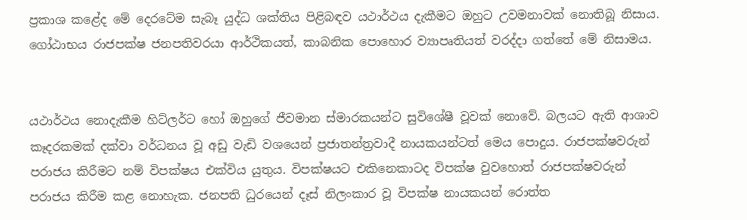ප්‍රකාශ කළේද මේ දෙරටේම සැබෑ යුද්ධ ශක්තිය පිළිබඳව යථාර්ථය දැකීමට ඔහුට උවමනාවක් නොතිබූ නිසාය. ගෝඨාභය රාජපක්ෂ ජනපතිවරයා ආර්ථිකයත්, කාබනික පොහොර ව්‍යාපෘතියත් වරද්දා ගත්තේ මේ නිසාමය.


යථාර්ථය නොදැකීම හිට්ලර්ට හෝ ඔහුගේ ජීවමාන ස්මාරකයන්ට සුවිශේෂී වූවක් නොවේ. බලයට ඇති ආශාව කෑදරකමක් දක්වා වර්ධනය වූ අඩු වැඩි වශයෙන් ප්‍රජාතන්ත්‍රවාදී නායකයන්ටත් මෙය පොදුය. රාජපක්ෂවරුන් පරාජය කිරීමට නම් විපක්ෂය එක්විය යුතුය. විපක්ෂයට එකිනෙකාටද විපක්ෂ වුවහොත් රාජපක්ෂවරුන් පරාජය කිරීම කළ නොහැක. ජනපති ධුරයෙන් දෑස් නිලංකාර වූ විපක්ෂ නායකයන් රොත්ත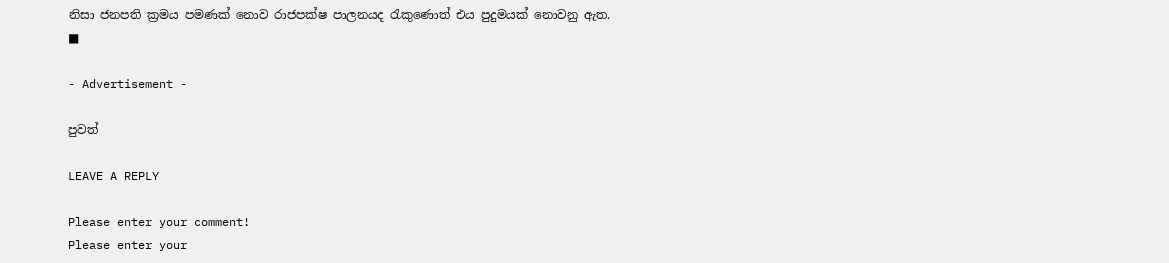නිසා ජනපති ක්‍රමය පමණක් නොව රාජපක්ෂ පාලනයද රැකුණොත් එය පුදුමයක් නොවනු ඇත. ■

- Advertisement -

පුවත්

LEAVE A REPLY

Please enter your comment!
Please enter your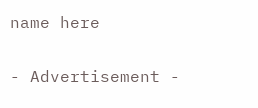name here

- Advertisement -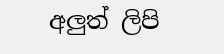අලුත් ලිපි